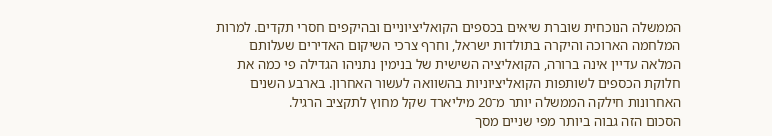הממשלה הנוכחית שוברת שיאים בכספים הקואליציוניים ובהיקפים חסרי תקדים. למרות המלחמה הארוכה והיקרה בתולדות ישראל, וחרף צרכי השיקום האדירים שעלותם המלאה עדיין אינה ברורה, הקואליציה השישית של בנימין נתניהו הגדילה פי כמה את חלוקת הכספים לשותפות הקואליציוניות בהשוואה לעשור האחרון. בארבע השנים האחרונות חילקה הממשלה יותר מ־20 מיליארד שקל מחוץ לתקציב הרגיל.
הסכום הזה גבוה ביותר מפי שניים מסך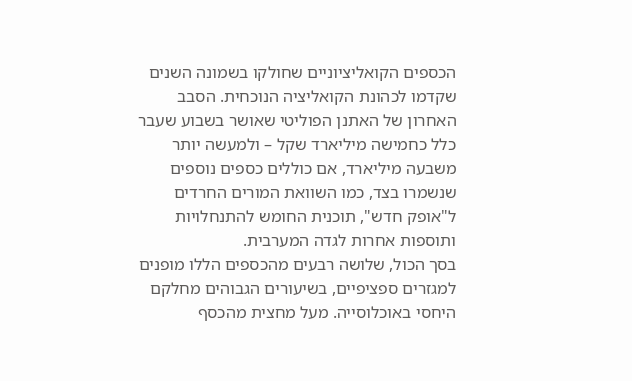הכספים הקואליציוניים שחולקו בשמונה השנים שקדמו לכהונת הקואליציה הנוכחית. הסבב האחרון של האתנן הפוליטי שאושר בשבוע שעבר כלל כחמישה מיליארד שקל – ולמעשה יותר משבעה מיליארד, אם כוללים כספים נוספים שנשמרו בצד, כמו השוואת המורים החרדים ל"אופק חדש", תוכנית החומש להתנחלויות ותוספות אחרות לגדה המערבית.
בסך הכול, שלושה רבעים מהכספים הללו מופנים למגזרים ספציפיים, בשיעורים הגבוהים מחלקם היחסי באוכלוסייה. מעל מחצית מהכסף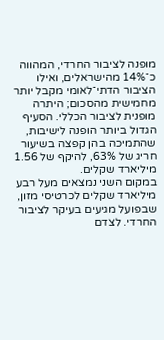מופנה לציבור החרדי, המהווה כ־14% מהישראלים, ואילו הציבור הדתי־לאומי מקבל יותר מחמישית מהסכום; היתרה מופנית לציבור הכללי. הסעיף הגדול ביותר הופנה לישיבות, שהתמיכה בהן קפצה בשיעור חריג של 63%, להיקף של 1.56 מיליארד שקלים.
במקום השני נמצאים מעל רבע מיליארד שקלים לכרטיסי מזון, שבפועל מגיעים בעיקר לציבור החרדי. לצדם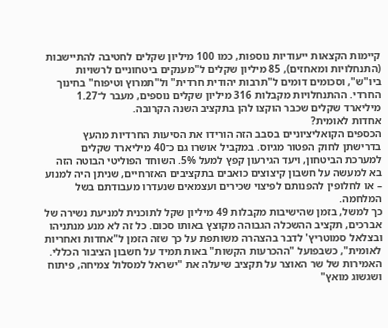קיימות הקצאות ייעודיות נוספות, כמו 100 מיליון שקלים לחטיבה להתיישבות (התנחלויות ומאחזים), 85 מיליון שקלים ל"מענקים ביטחוניים לרשויות ביו"ש", וסכומים דומים ל"תרבות יהודית חרדית" ול"תמרוץ וטיפוח" בחינוך החרדי. ההתנחלויות מקבלות 316 מיליון שקלים נוספים, מעבר ל־1.27 מיליארד שקלים שכבר הוקצו להן בתקציב השנה הקרובה.
אחדות לאומית?
הכספים הקואליציוניים בסבב הזה הורידו את הסיעות החרדיות מהעץ בדרישתן לחוק הפטור מגיוס. במקביל אושרו גם כ־40 מיליארד שקלים למערכת הביטחון, ויעד הגירעון קפץ למעל 5%. השוחד הפוליטי הבוטה הזה בא למעשה על חשבון קיצוצים כואבים בתקציבים האזרחיים, שניתן היה למנוע – או לחלופין להפנותם לפיצוי שכירים ועצמאים שנעדרו מעבודתם בשל המלחמה.
כך למשל, בזמן שהישיבות מקבלות 49 מיליון שקל לתוכנית למניעת נשירה של אברכים, תקציב ההשכלה הגבוהה מקוצץ באותו סכום. כל זה לא מנע מנתניהו ובצלאל סמוטריץ' לדבר בהצהרה משותפת על כך שזה הזמן ל"אחדות ואחריות לאומית", כשבפועל "ההכרעות הקשות" באות תמיד על חשבון הציבור הכללי.
האמירות של שר האוצר על תקציב שיעלה את "ישראל למסלול צמיחה, פיתוח ושגשוג מואץ"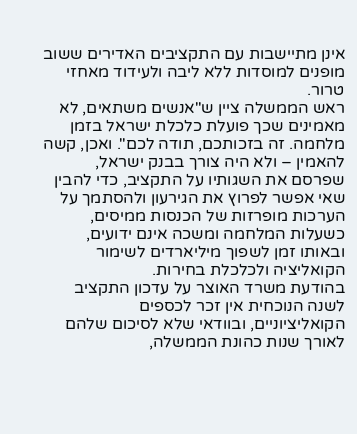אינן מתיישבות עם התקציבים האדירים ששוב מופנים למוסדות ללא ליבה ולעידוד מאחזי טרור.
ראש הממשלה ציין ש"אנשים משתאים, לא מאמינים שכך פועלת כלכלת ישראל בזמן מלחמה. זה בזכותכם, תודה לכם". ואכן, קשה להאמין – ולא היה צורך בבנק ישראל, שפרסם את השגותיו על התקציב, כדי להבין שאי אפשר לפרוץ את הגירעון ולהסתמך על הערכות מופרזות של הכנסות ממיסים, כשעלות המלחמה ומשכה אינם ידועים, ובאותו זמן לשפוך מיליארדים לשימור הקואליציה ולכלכלת בחירות.
בהודעת משרד האוצר על עדכון התקציב לשנה הנוכחית אין זכר לכספים הקואליציוניים, ובוודאי שלא לסיכום שלהם לאורך שנות כהונת הממשלה,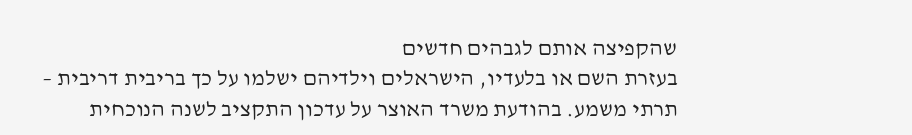שהקפיצה אותם לגבהים חדשים
בעזרת השם או בלעדיו, הישראלים וילדיהם ישלמו על כך בריבית דריבית – תרתי משמע. בהודעת משרד האוצר על עדכון התקציב לשנה הנוכחית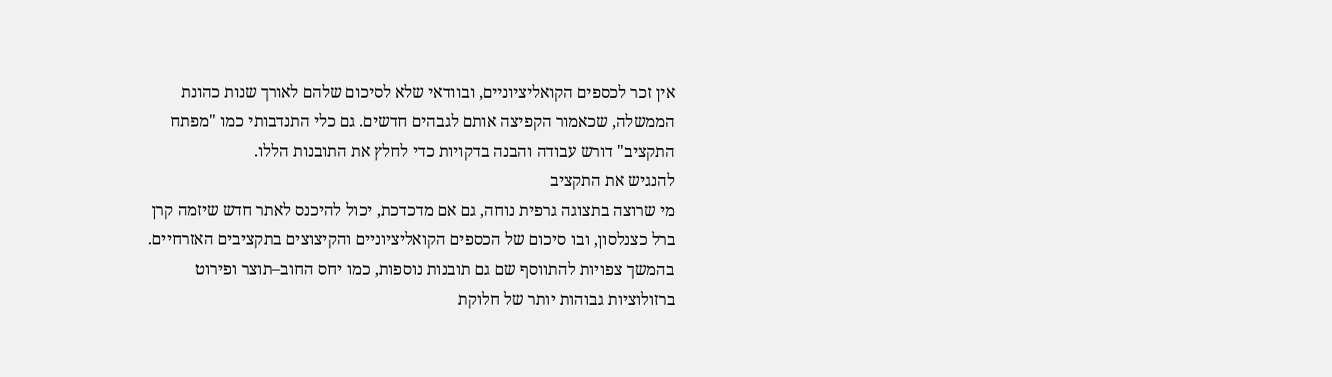אין זכר לכספים הקואליציוניים, ובוודאי שלא לסיכום שלהם לאורך שנות כהונת הממשלה, שכאמור הקפיצה אותם לגבהים חדשים. גם כלי התנדבותי כמו "מפתח התקציב" דורש עבודה והבנה בדקויות כדי לחלץ את התובנות הללו.
להנגיש את התקציב
מי שרוצה בתצוגה גרפית נוחה, גם אם מדכדכת, יכול להיכנס לאתר חדש שיזמה קרן ברל כצנלסון, ובו סיכום של הכספים הקואליציוניים והקיצוצים בתקציבים האזרחיים. בהמשך צפויות להתווסף שם גם תובנות נוספות, כמו יחס החוב–תוצר ופירוט ברזולוציות גבוהות יותר של חלוקת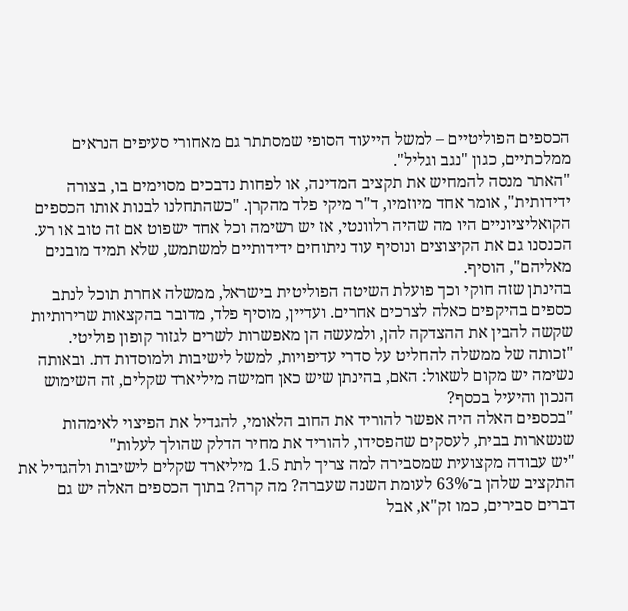הכספים הפוליטיים – למשל הייעוד הסופי שמסתתר גם מאחורי סעיפים הנראים ממלכתיים, כגון "נגב וגליל".
"האתר מנסה להמחיש את תקציב המדינה, או לפחות נדבכים מסוימים בו, בצורה ידידותית", אומר אחד מיוזמיו, ד"ר מיקי פלד מהקרן. "כשהתחלנו לבנות אותו הכספים הקואליציוניים היו מה שהיה רלוונטי, אז יש רשימה וכל אחד ישפוט אם זה טוב או רע. הכנסנו גם את הקיצוצים ונוסיף עוד ניתוחים ידידותיים למשתמש, שלא תמיד מובנים מאליהם", הוסיף.
בהינתן שזה חוקי וכך פועלת השיטה הפוליטית בישראל, ממשלה אחרת תוכל לנתב כספים בהיקפים כאלה לצרכים אחרים. ועדיין, מוסיף פלד, מדובר בהקצאות שרירותיות שקשה להבין את ההצדקה להן, ולמעשה הן מאפשרות לשרים לגזור קופון פוליטי.
"זכותה של ממשלה להחליט על סדרי עדיפויות, למשל לישיבות ולמוסדות דת. ובאותה נשימה יש מקום לשאול: האם, בהינתן שיש כאן חמישה מיליארד שקלים, זה השימוש הנכון והיעיל בכסף?
"בכספים האלה היה אפשר להוריד את החוב הלאומי, להגדיל את הפיצוי לאימהות שנשארות בבית, לעסקים שהפסידו, להוריד את מחיר הדלק שהולך לעלות"
"יש עבודה מקצועית שמסבירה למה צריך לתת 1.5 מיליארד שקלים לישיבות ולהגדיל את התקציב שלהן ב־63% לעומת השנה שעברה? מה קרה? בתוך הכספים האלה יש גם דברים סבירים, כמו זק"א, אבל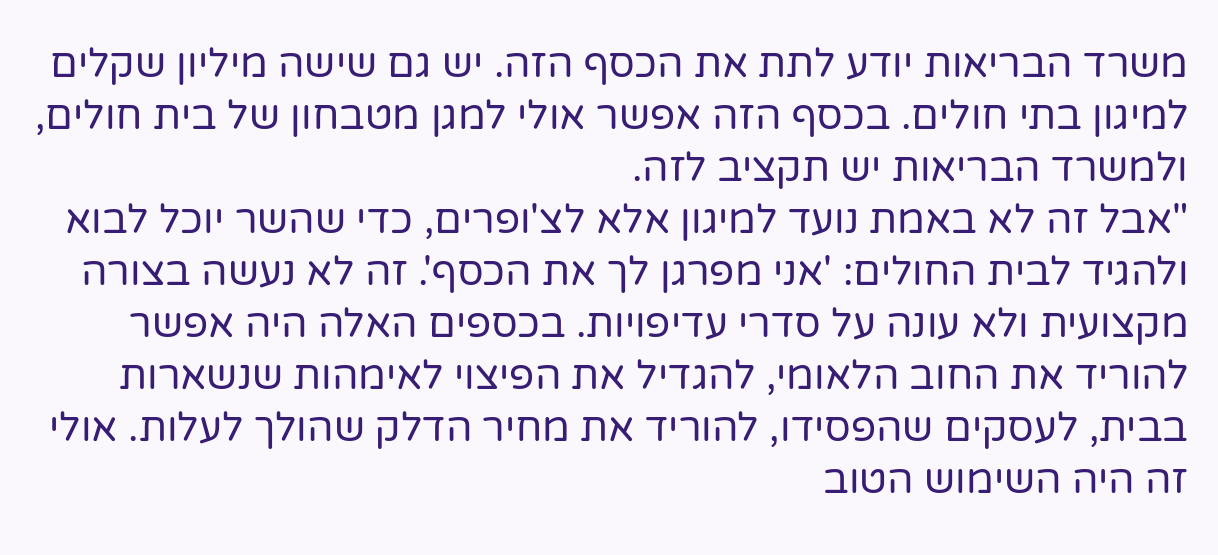משרד הבריאות יודע לתת את הכסף הזה. יש גם שישה מיליון שקלים למיגון בתי חולים. בכסף הזה אפשר אולי למגן מטבחון של בית חולים, ולמשרד הבריאות יש תקציב לזה.
"אבל זה לא באמת נועד למיגון אלא לצ'ופרים, כדי שהשר יוכל לבוא ולהגיד לבית החולים: 'אני מפרגן לך את הכסף'. זה לא נעשה בצורה מקצועית ולא עונה על סדרי עדיפויות. בכספים האלה היה אפשר להוריד את החוב הלאומי, להגדיל את הפיצוי לאימהות שנשארות בבית, לעסקים שהפסידו, להוריד את מחיר הדלק שהולך לעלות. אולי זה היה השימוש הטוב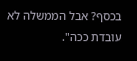בכסף? אבל הממשלה לא עובדת ככה".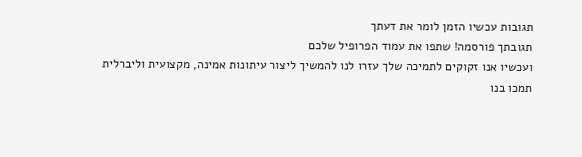תגובות עכשיו הזמן לומר את דעתך
תגובתך פורסמה! שתפו את עמוד הפרופיל שלכם
ועכשיו אנו זקוקים לתמיכה שלך עזרו לנו להמשיך ליצור עיתונות אמינה, מקצועית וליברלית
תמכו בנו